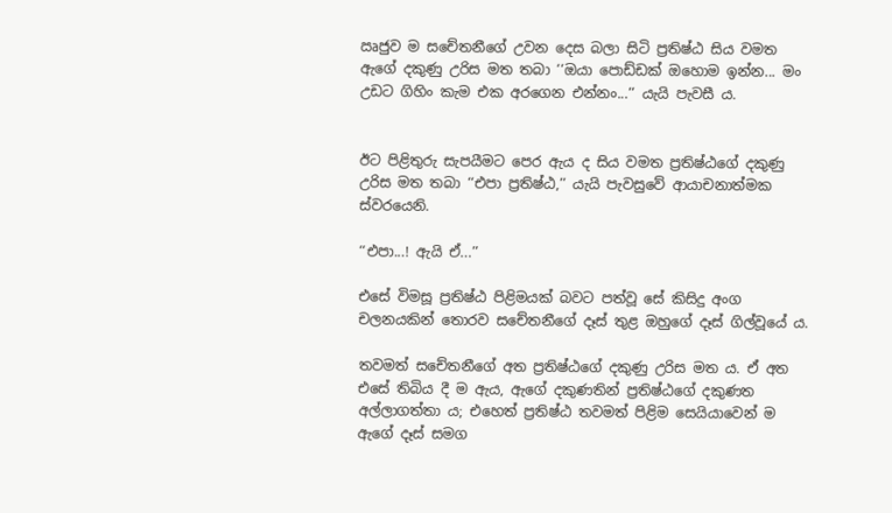ඍජුව ම සචේතනීගේ උවන දෙස බලා සිටි ප්‍රතිෂ්ඨ සිය වමත ඇගේ දකුණු උරිස මත තබා ‘‘ඔයා පොඩ්ඩක් ඔහොම ඉන්න... මං උඩට ගිහිං කැම එක අරගෙන එන්නං...’’ යැයි පැවසී ය.


ඊට පිළිතුරු සැපයීමට පෙර ඇය ද සිය වමත ප්‍රතිෂ්ඨගේ දකුණු උරිස මත තබා ‘‘එපා ප්‍රතිෂ්ඨ,’’ යැයි පැවසුවේ ආයාචනාත්මක ස්වරයෙනි.

‘‘එපා...! ඇයි ඒ...’’

එසේ විමසූ ප්‍රතිෂ්ඨ පිළිමයක් බවට පත්වූ සේ කිසිදු අංග චලනයකින් තොරව සචේතනීගේ දෑස් තුළ ඔහුගේ දෑස් ගිල්වූයේ ය.

තවමත් සචේතනීගේ අත ප්‍රතිෂ්ඨගේ දකුණු උරිස මත ය. ඒ අත එසේ තිබිය දී ම ඇය, ඇගේ දකුණතින් ප්‍රතිෂ්ඨගේ දකුණත අල්ලාගත්තා ය; එහෙත් ප්‍රතිෂ්ඨ තවමත් පිළිම සෙයියාවෙන් ම ඇගේ දෑස් සමග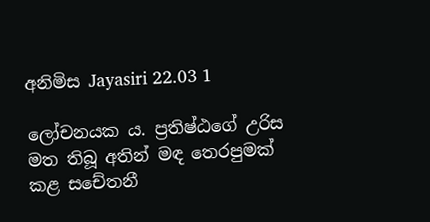අනිමිස Jayasiri 22.03 1

ලෝචනයක ය. ප්‍රතිෂ්ඨගේ උරිස මත තිබූ අතින් මඳ තෙරපුමක් කළ සචේතනී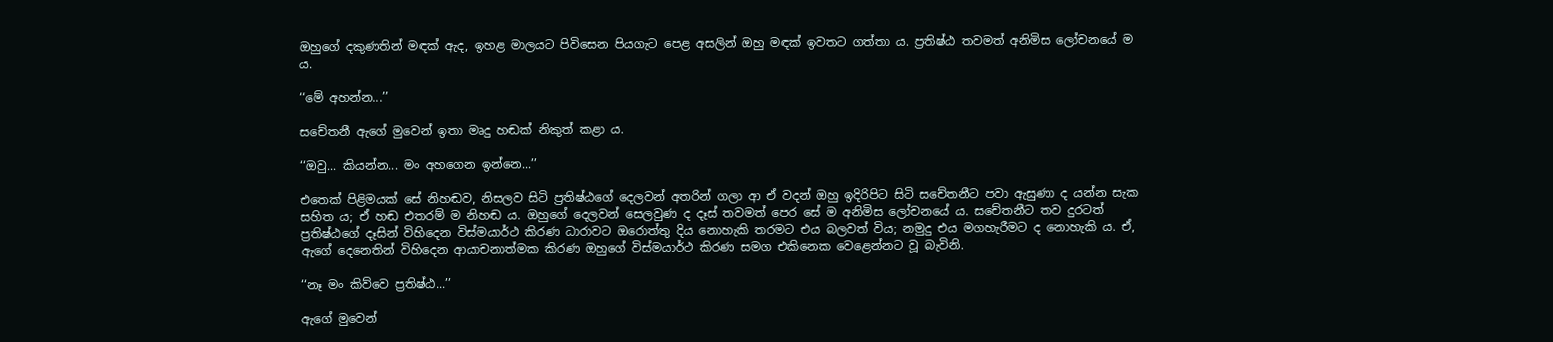ඔහුගේ දකුණතින් මඳක් ඇද, ඉහළ මාලයට පිවිසෙන පියගැට පෙළ අසලින් ඔහු මඳක් ඉවතට ගත්තා ය. ප්‍රතිෂ්ඨ තවමත් අනිමිස ලෝචනයේ ම ය.

‘‘මේ අහන්න...’’

සචේතනී ඇගේ මුවෙන් ඉතා මෘදු හඬක් නිකුත් කළා ය.

‘‘ඔවු... කියන්න... මං අහගෙන ඉන්නෙ...’’

එතෙක් පිළිමයක් සේ නිහඬව, නිසලව සිටි ප්‍රතිෂ්ඨගේ දෙලවන් අතරින් ගලා ආ ඒ වදන් ඔහු ඉදිරිපිට සිටි සචේතනීට පවා ඇසුණා ද යන්න සැක සහිත ය; ඒ හඬ එතරම් ම නිහඬ ය. ඔහුගේ දෙලවන් සෙලවුණ ද දෑස් තවමත් පෙර සේ ම අනිමිස ලෝචනයේ ය. සචේතනීට තව දුරටත් ප්‍රතිෂ්ඨගේ දෑසින් විහිදෙන විස්මයාර්ථ කිරණ ධාරාවට ඔරොත්තු දිය නොහැකි තරමට එය බලවත් විය; නමුදු එය මගහැරීමට ද නොහැකි ය. ඒ, ඇගේ දෙනෙතින් විහිදෙන ආයාචනාත්මක කිරණ ඔහුගේ විස්මයාර්ථ කිරණ සමග එකිනෙක වෙළෙන්නට වූ බැවිනි.

‘‘නෑ මං කිව්වෙ ප්‍රතිෂ්ඨ...’’

ඇගේ මුවෙන්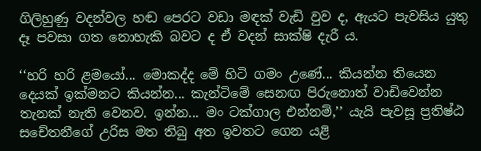ගිලිහුණු වදන්වල හඬ පෙරට වඩා මඳක් වැඩි වුව ද, ඇයට පැවසිය යුතු දෑ පවසා ගත නොහැකි බවට ද ඒ වදන් සාක්ෂි දැරී ය.

‘‘හරි හරි ළමයෝ... මොකද්ද මේ හිටි ගමං උණේ... කියන්න තියෙන දෙයක් ඉක්මනට කියන්න... කැන්ටිමේ සෙනඟ පිරුනොත් වාඩිවෙන්න තැනක් නැති වෙනව. ඉන්න... මං ටක්ගාල එන්නම්,’’ යැයි පැවසූ ප්‍රතිෂ්ඨ සචේතනීගේ උරිස මත තිබු අත ඉවතට ගෙන යළි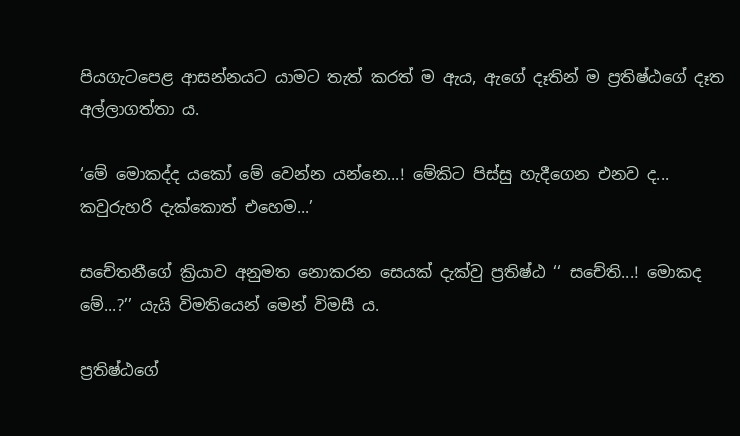පියගැටපෙළ ආසන්නයට යාමට තැත් කරත් ම ඇය, ඇගේ දෑතින් ම ප්‍රතිෂ්ඨගේ දෑත අල්ලාගත්තා ය.

‘මේ මොකද්ද යකෝ මේ වෙන්න යන්නෙ...! මේකිට පිස්සු හැදීගෙන එනව ද... කවුරුහරි දැක්කොත් එහෙම...’

සචේතනීගේ ක්‍රියාව අනුමත නොකරන සෙයක් දැක්වු ප්‍රතිෂ්ඨ ‘‘ සචේති...! මොකද මේ...?’’ යැයි විමතියෙන් මෙන් විමසී ය.

ප්‍රතිෂ්ඨගේ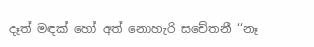දෑත් මඳක් හෝ අත් නොහැරි සචේතනී ‘‘නෑ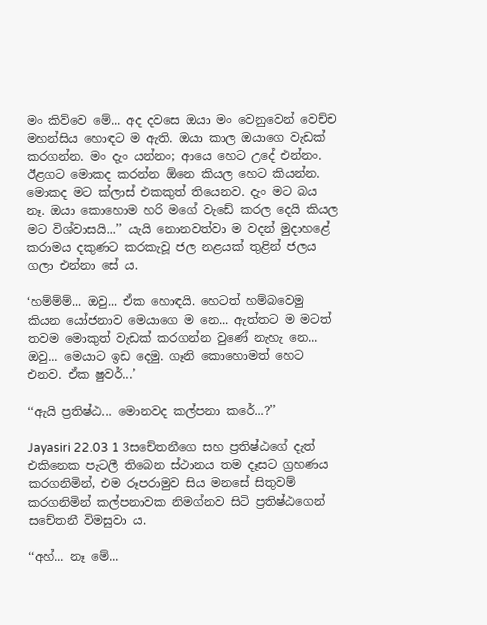මං කිව්වෙ මේ... අද දවසෙ ඔයා මං වෙනුවෙන් වෙච්ච මහන්සිය හොඳට ම ඇති. ඔයා කාල ඔයාගෙ වැඩක් කරගන්න. මං දැං යන්නං; ආයෙ හෙට උදේ එන්නං. ඊළගට මොකද කරන්න ඕනෙ කියල හෙට කියන්න. මොකද මට ක්ලාස් එකකුත් තියෙනව. දැං මට බය නෑ. ඔයා කොහොම හරි මගේ වැඩේ කරල දෙයි කියල මට විශ්වාසයි...’’ යැයි නොනවත්වා ම වදන් මුදාහළේ කරාමය දකුණට කරකැවූ ජල නළයක් තුළින් ජලය ගලා එන්නා සේ ය.

‘හම්ම්ම්... ඔවු... ඒක හොඳයි. හෙටත් හම්බවෙමු කියන යෝජනාව මෙයාගෙ ම නෙ... ඇත්තට ම මටත් තවම මොකුත් වැඩක් කරගන්න වුණේ නැහැ නෙ... ඔවු... මෙයාට ඉඩ දෙමු. ගෑනි කොහොමත් හෙට එනව. ඒක ෂුවර්...’

‘‘ඇයි ප්‍රතිෂ්ඨ... මොනවද කල්පනා කරේ...?’’

Jayasiri 22.03 1 3සචේතනීගෙ සහ ප්‍රතිෂ්ඨගේ දැත් එකිනෙක පැටලී තිබෙන ස්ථානය තම දෑසට ග්‍රහණය කරගනිමින්, එම රූපරාමුව සිය මනසේ සිතුවම් කරගනිමින් කල්පනාවක නිමග්නව සිටි ප්‍රතිෂ්ඨගෙන් සචේතනී විමසුවා ය.

‘‘අහ්... නෑ මේ...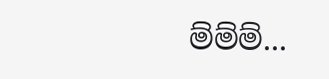ම්ම්ම්...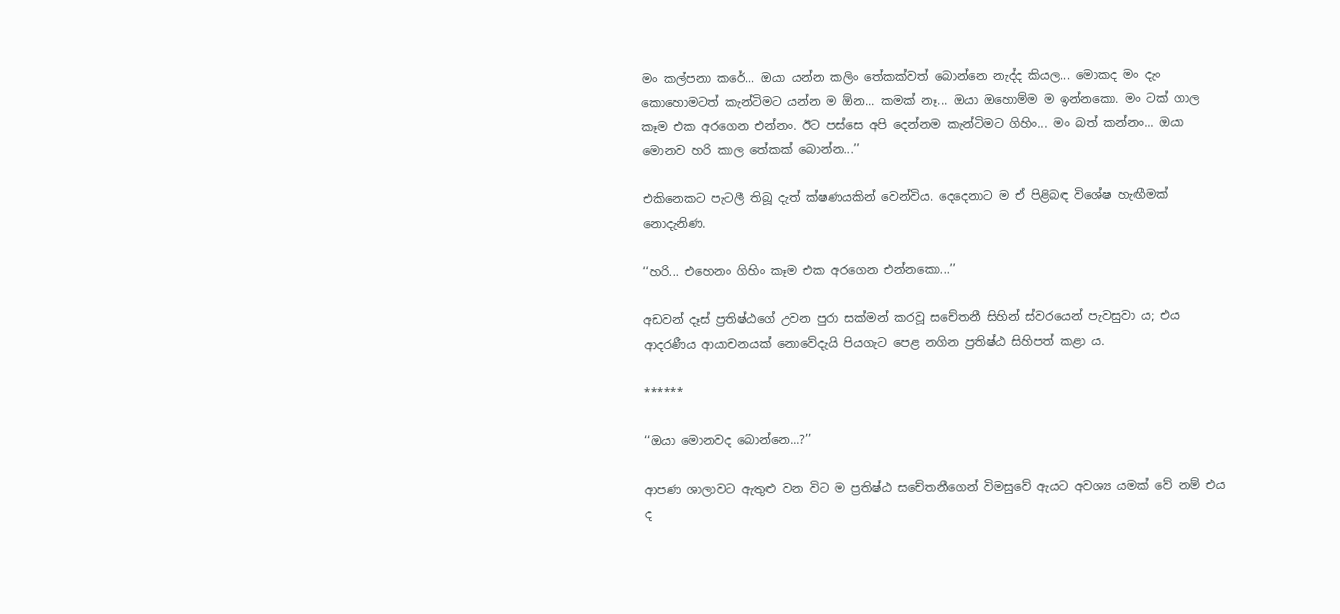මං කල්පනා කරේ... ඔයා යන්න කලිං තේකක්වත් බොන්නෙ නැද්ද කියල... මොකද මං දැං කොහොමටත් කැන්ටිමට යන්න ම ඕන... කමක් නෑ... ඔයා ඔහොම්ම ම ඉන්නකො. මං ටක් ගාල කෑම එක අරගෙන එන්නං. ඊට පස්සෙ අපි දෙන්නම කැන්ටිමට ගිහිං... මං බත් කන්නං... ඔයා මොනව හරි කාල තේකක් බොන්න...’’

එකිනෙකට පැටලී තිබූ දැත් ක්ෂණයකින් වෙන්විය. දෙදෙනාට ම ඒ පිළිබඳ විශේෂ හැඟීමක් නොදැනිණ.

‘‘හරි... එහෙනං ගිහිං කෑම එක අරගෙන එන්නකො...’’

අඩවන් දෑස් ප්‍රතිෂ්ඨගේ උවන පුරා සක්මන් කරවූ සචේතනී සිහින් ස්වරයෙන් පැවසුවා ය; එය ආදරණීය ආයාචනයක් නොවේදැයි පියගැට පෙළ නගින ප්‍රතිෂ්ඨ සිහිපත් කළා ය.

******

‘‘ඔයා මොනවද බොන්නෙ...?’’

ආපණ ශාලාවට ඇතුළු වන විට ම ප්‍රතිෂ්ඨ සචේතනීගෙන් විමසුවේ ඇයට අවශ්‍ය යමක් වේ නම් එය ද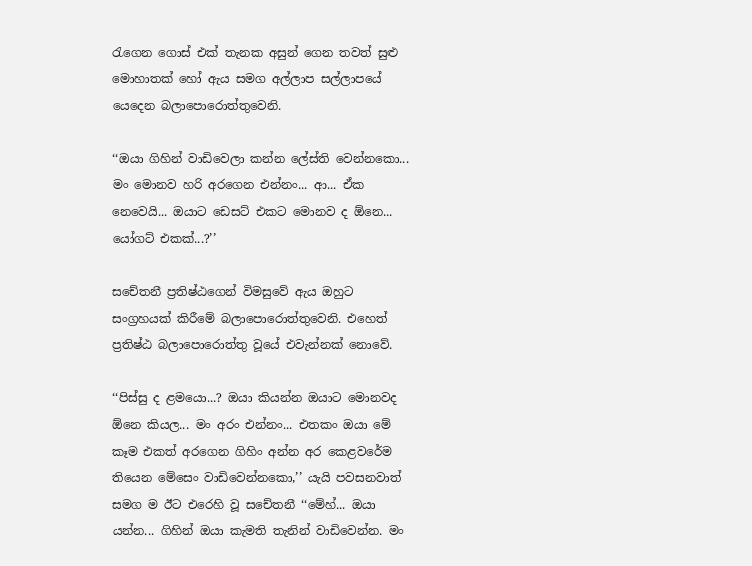රැගෙන ගොස් එක් තැනක අසුන් ගෙන තවත් සුළු මොහාතක් හෝ ඇය සමග අල්ලාප සල්ලාපයේ යෙදෙන බලාපොරොත්තුවෙනි.

‘‘ඔයා ගිහින් වාඩිවෙලා කන්න ලේස්ති වෙන්නකො... මං මොනව හරි අරගෙන එන්නං... ආ... ඒක නෙවෙයි... ඔයාට ඩෙසට් එකට මොනව ද ඕනෙ... යෝගට් එකක්...?’’

සචේතනී ප්‍රතිෂ්ඨගෙන් විමසුවේ ඇය ඔහුට සංග්‍රහයක් කිරීමේ බලාපොරොත්තුවෙනි. එහෙත් ප්‍රතිෂ්ඨ බලාපොරොත්තු වූයේ එවැන්නක් නොවේ.

‘‘පිස්සු ද ළමයො...? ඔයා කියන්න ඔයාට මොනවද ඕනෙ කියල... මං අරං එන්නං... එතකං ඔයා මේ කෑම එකත් අරගෙන ගිහිං අන්න අර කෙළවරේම තියෙන මේසෙං වාඩිවෙන්නකො,’’ යැයි පවසනවාත් සමග ම ඊට එරෙහි වූ සචේතනී ‘‘මේහ්... ඔයා යන්න... ගිහින් ඔයා කැමති තැනින් වාඩිවෙන්න. මං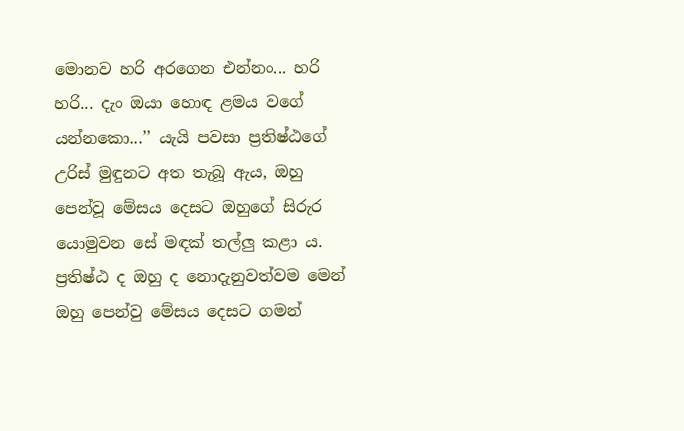මොනව හරි අරගෙන එන්නං... හරි හරි... දැං ඔයා හොඳ ළමය වගේ යන්නකො...’’ යැයි පවසා ප්‍රතිෂ්ඨගේ උරිස් මුඳුනට අත තැබූ ඇය, ඔහු පෙන්වූ මේසය දෙසට ඔහුගේ සිරුර යොමුවන සේ මඳක් තල්ලු කළා ය. ප්‍රතිෂ්ඨ ද ඔහු ද නොදැනුවත්වම මෙන් ඔහු පෙන්වු මේසය දෙසට ගමන්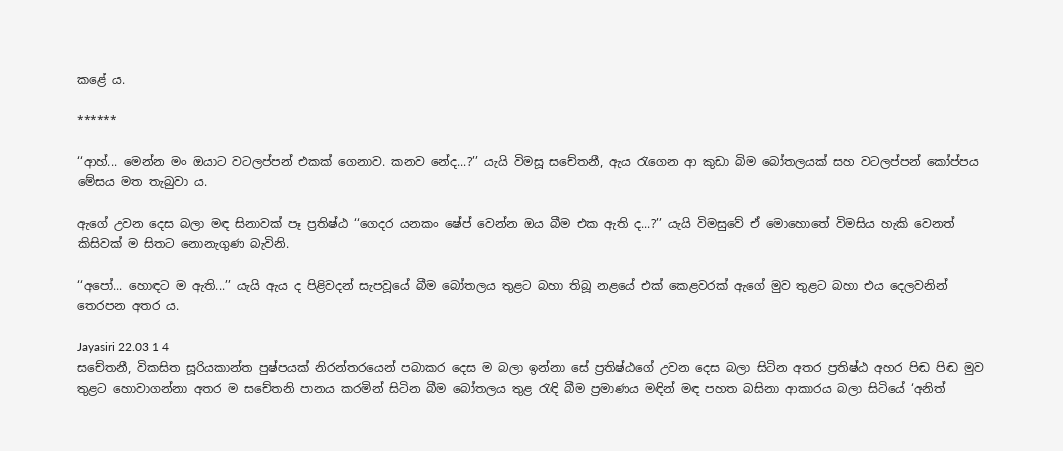කළේ ය.

******

‘‘ආහ්... මෙන්න මං ඔයාට වටලප්පන් එකක් ගෙනාව. කනව නේද...?’’ යැයි විමසූ සචේතනී, ඇය රැගෙන ආ කුඩා බිම බෝතලයක් සහ වටලප්පන් කෝප්පය මේසය මත තැබුවා ය.

ඇගේ උවන දෙස බලා මඳ සිනාවක් පෑ ප්‍රතිෂ්ඨ ‘‘ගෙදර යනකං ෂේප් වෙන්න ඔය බීම එක ඇති ද...?’’ යැයි විමසුවේ ඒ මොහොතේ විමසිය හැකි වෙනත් කිසිවක් ම සිතට නොනැගුණ බැවිනි.

‘‘අපෝ... හොඳට ම ඇති...’’ යැයි ඇය ද පිළිවදන් සැපවූයේ බීම බෝතලය තුළට බහා තිබූ නළයේ එක් කෙළවරක් ඇගේ මුව තුළට බහා එය දෙලවනින් තෙරපන අතර ය.

Jayasiri 22.03 1 4
සචේතනී, විකසිත සූරියකාන්ත පුෂ්පයක් නිරන්තරයෙන් පබාකර දෙස ම බලා ඉන්නා සේ ප්‍රතිෂ්ඨගේ උවන දෙස බලා සිටින අතර ප්‍රතිෂ්ඨ අහර පිඬ පිඬ මුව තුළට හොවාගන්නා අතර ම සචේතනි පානය කරමින් සිටින බීම බෝතලය තුළ රැඳි බීම ප්‍රමාණය මඳින් මඳ පහත බසිනා ආකාරය බලා සිටියේ ‘අනිත්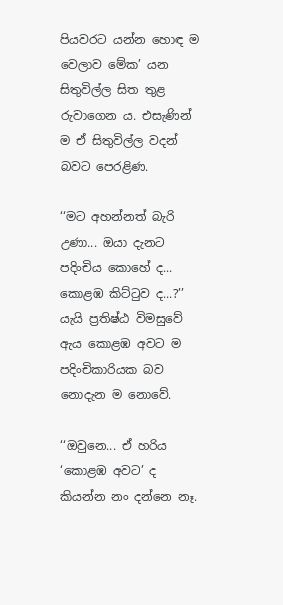පියවරට යන්න හොඳ ම වෙලාව මේක’ යන සිතුවිල්ල සිත තුළ රුවාගෙන ය. එසැණින් ම ඒ සිතුවිල්ල වදන් බවට පෙරළිණ.

‘‘මට අහන්නත් බැරි උණා... ඔයා දැනට පදිංචිය කොහේ ද... කොළඹ කිට්ටුව ද...?’’ යැයි ප්‍රතිෂ්ඨ විමසුවේ ඇය කොළඹ අවට ම පදිංචිකාරියක බව නොදැන ම නොවේ.

‘‘ඔවුනෙ... ඒ හරිය ‘කොළඹ අවට’ ද කියන්න නං දන්නෙ නෑ.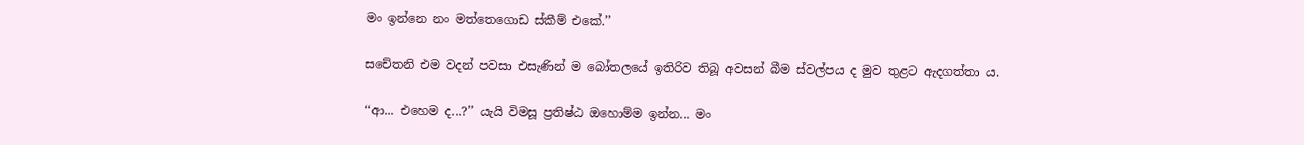මං ඉන්නෙ නං මත්තෙගොඩ ස්කීම් එකේ.’’

සචේතනි එම වදන් පවසා එසැණින් ම බෝතලයේ ඉතිරිව තිබූ අවසන් බීම ස්වල්පය ද මුව තුළට ඇදගත්තා ය.

‘‘ආ... එහෙම ද...?’’ යැයි විමසූ ප්‍රතිෂ්ඨ ඔහොම්ම ඉන්න... මං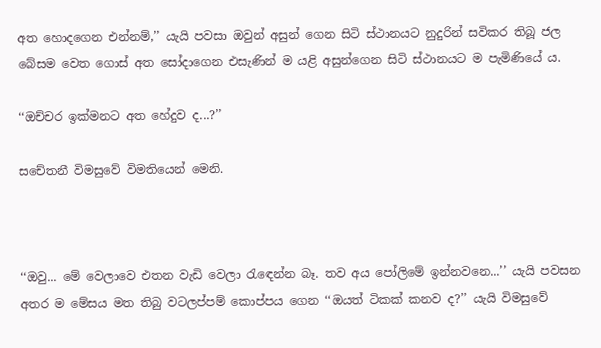අත හොදගෙන එන්නම්,’’ යැයි පවසා ඔවුන් අසුන් ගෙන සිටි ස්ථානයට නුදුරින් සවිකර තිබූ ජල බේසම වෙත ගොස් අත සෝදාගෙන එසැණින් ම යළි අසුන්ගෙන සිටි ස්ථානයට ම පැමිණියේ ය.

‘‘ඔච්චර ඉක්මනට අත හේදුව ද...?’’

සචේතනී විමසුවේ විමතියෙන් මෙනි.



‘‘ඔවු... මේ වෙලාවෙ එතන වැඩි වෙලා රැඳෙන්න බෑ. තව අය පෝලිමේ ඉන්නවනෙ...’’ යැයි පවසන අතර ම මේසය මත තිබු වටලප්පම් කොප්පය ගෙන ‘‘ඔයත් ටිකක් කනව ද?’’ යැයි විමසුවේ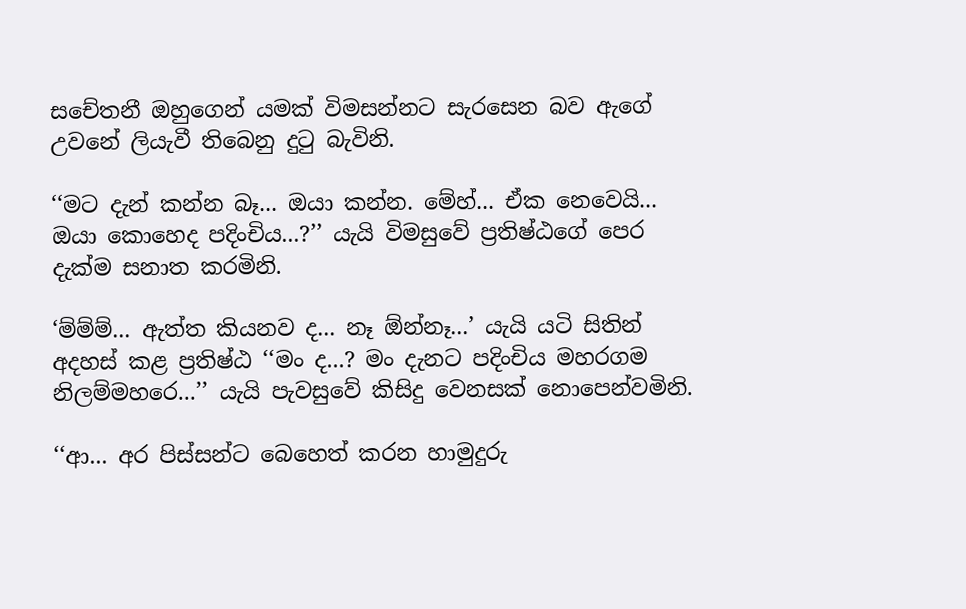සචේතනී ඔහුගෙන් යමක් විමසන්නට සැරසෙන බව ඇගේ උවනේ ලියැවී තිබෙනු දුටු බැවිනි.

‘‘මට දැන් කන්න බෑ... ඔයා කන්න. මේහ්... ඒක නෙවෙයි... ඔයා කොහෙද පදිංචිය...?’’ යැයි විමසුවේ ප්‍රතිෂ්ඨගේ පෙර දැක්ම සනාත කරමිනි.

‘ම්ම්ම්... ඇත්ත කියනව ද... නෑ ඕන්නෑ...’ යැයි යටි සිතින් අදහස් කළ ප්‍රතිෂ්ඨ ‘‘මං ද...? මං දැනට පදිංචිය මහරගම නිලම්මහරෙ...’’ යැයි පැවසුවේ කිසිදු වෙනසක් නොපෙන්වමිනි.

‘‘ආ... අර පිස්සන්ට බෙහෙත් කරන හාමුදුරු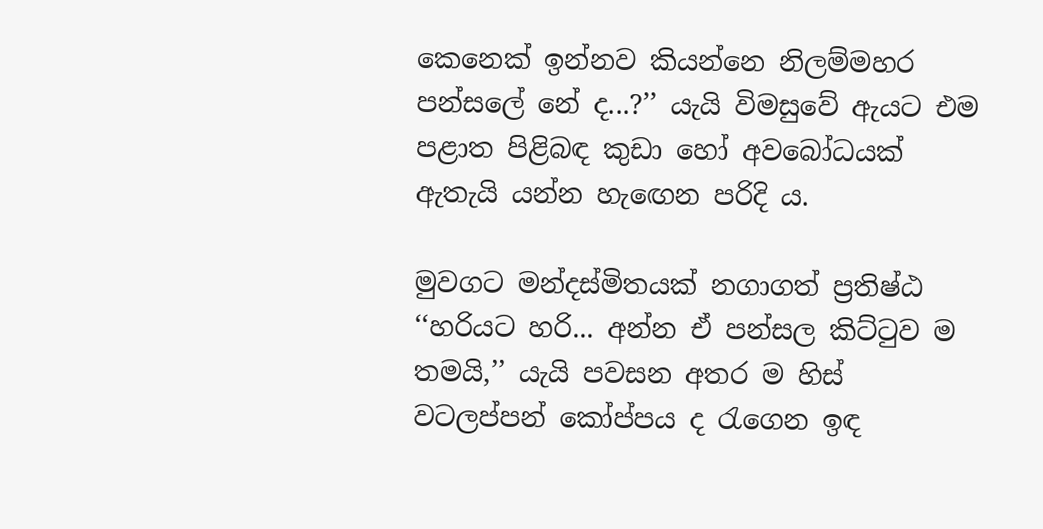කෙනෙක් ඉන්නව කියන්නෙ නිලම්මහර පන්සලේ නේ ද...?’’ යැයි විමසුවේ ඇයට එම පළාත පිළිබඳ කුඩා හෝ අවබෝධයක් ඇතැයි යන්න හැඟෙන පරිදි ය.

මුවගට මන්දස්මිතයක් නගාගත් ප්‍රතිෂ්ඨ ‘‘හරියට හරි... අන්න ඒ පන්සල කිට්ටුව ම තමයි,’’ යැයි පවසන අතර ම හිස් වටලප්පන් කෝප්පය ද රැගෙන ඉඳ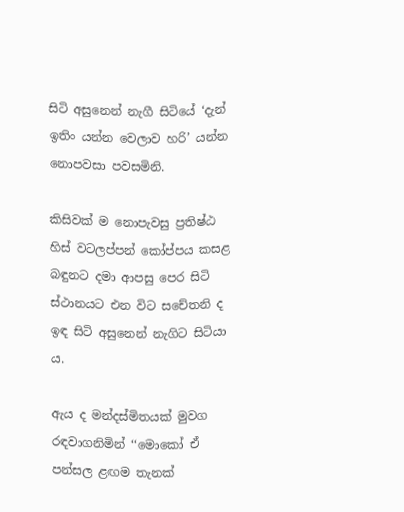සිටි අසුනෙන් නැගී සිටියේ ‘දැන් ඉතිං යන්න වෙලාව හරි’ යන්න නොපවසා පවසමිනි.

කිසිවක් ම නොපැවසු ප්‍රතිෂ්ඨ හිස් වටලප්පන් කෝප්පය කසළ බඳුනට දමා ආපසු පෙර සිටි ස්ථානයට එන විට සචේතනි ද ඉඳ සිටි අසුනෙන් නැගිට සිටියා ය.

ඇය ද මන්දස්මිතයක් මුවග රඳවාගනිමින් ‘‘මොකෝ ඒ පන්සල ළඟම තැනක්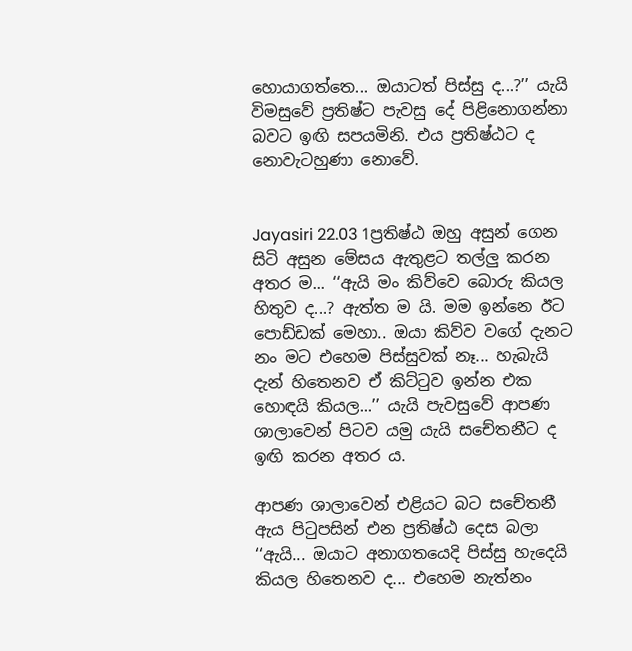හොයාගත්තෙ... ඔයාටත් පිස්සු ද...?’’ යැයි විමසුවේ ප්‍රතිෂ්ට පැවසු දේ පිළිනොගන්නා බවට ඉඟි සපයමිනි. එය ප්‍රතිෂ්ඨට ද නොවැටහුණා නොවේ.


Jayasiri 22.03 1ප්‍රතිෂ්ඨ ඔහු අසුන් ගෙන සිටි අසුන මේසය ඇතුළට තල්ලු කරන අතර ම... ‘‘ඇයි මං කිව්වෙ බොරු කියල හිතුව ද...? ඇත්ත ම යි. මම ඉන්නෙ ඊට පොඩ්ඩක් මෙහා.. ඔයා කිව්ව වගේ දැනට නං මට එහෙම පිස්සුවක් නෑ... හැබැයි දැන් හිතෙනව ඒ කිට්ටුව ඉන්න එක හොඳයි කියල...’’ යැයි පැවසුවේ ආපණ ශාලාවෙන් පිටව යමු යැයි සචේතනීට ද ඉඟි කරන අතර ය.

ආපණ ශාලාවෙන් එළියට බට සචේතනී ඇය පිටුපසින් එන ප්‍රතිෂ්ඨ දෙස බලා ‘‘ඇයි... ඔයාට අනාගතයෙදි පිස්සු හැදෙයි කියල හිතෙනව ද... එහෙම නැත්නං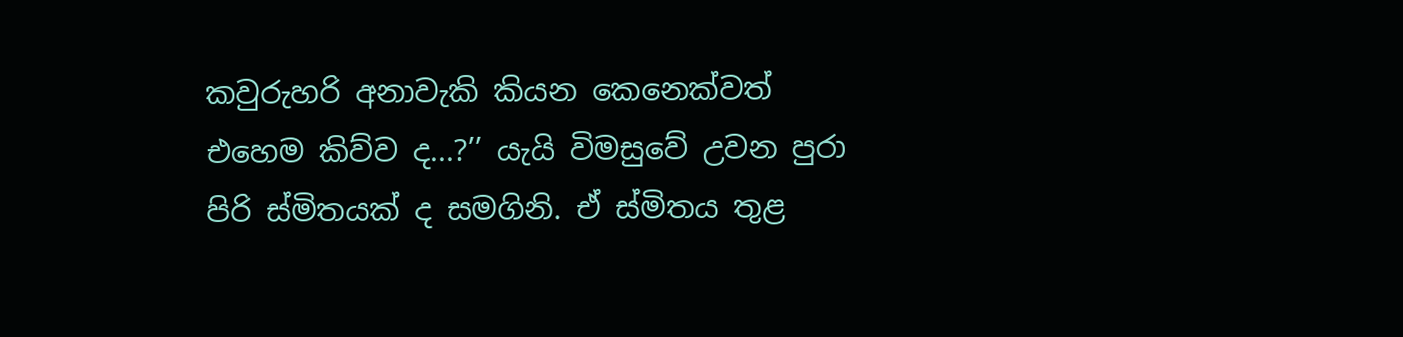කවුරුහරි අනාවැකි කියන කෙනෙක්වත් එහෙම කිව්ව ද...?’’ යැයි විමසුවේ උවන පුරා පිරි ස්මිතයක් ද සමගිනි. ඒ ස්මිතය තුළ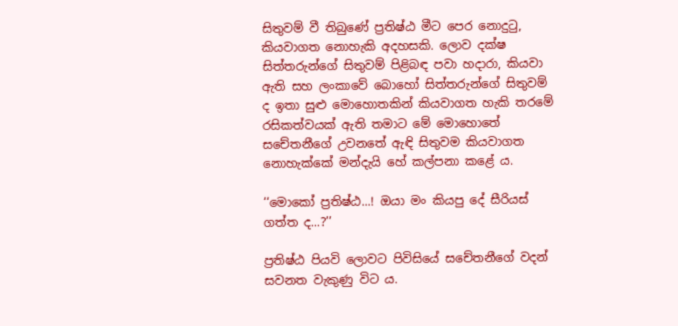සිතුවම් වී තිබුණේ ප්‍රතිෂ්ඨ මීට පෙර නොදුටු, කියවාගත නොහැකි අදහසකි. ලොව දක්ෂ සිත්තරුන්ගේ සිතුවම් පිළිබඳ පවා හදාරා, කියවා ඇති සහ ලංකාවේ බොහෝ සිත්තරුන්ගේ සිතුවම් ද ඉතා සුළු මොහොතකින් කියවාගත හැකි තරමේ රසිකත්වයක් ඇති තමාට මේ මොහොතේ සචේතනීගේ උවනතේ ඇඳි සිතුවම කියවාගත නොහැක්කේ මන්දැයි හේ කල්පනා කළේ ය.

‘‘මොකෝ ප්‍රතිෂ්ඨ...! ඔයා මං කියපු දේ සීරියස් ගත්ත ද...?’’

ප්‍රතිෂ්ඨ පියවි ලොවට පිවිසියේ සචේතනීගේ වදන් සවනත වැකුණු විට ය.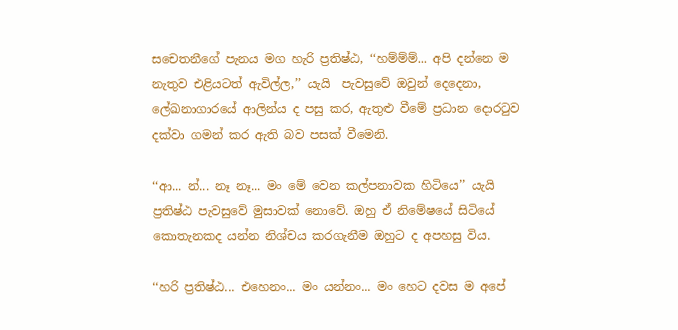සචෙතනීගේ පැනය මග හැරි ප්‍රතිෂ්ඨ, ‘‘හම්ම්ම්... අපි දන්නෙ ම නැතුව එළියටත් ඇවිල්ල,’’ යැයි  පැවසුවේ ඔවුන් දෙදෙනා, ලේඛනාගාරයේ ආලින්ය ද පසු කර, ඇතුළු වීමේ ප්‍රධාන දොරටුව දක්වා ගමන් කර ඇති බව පසක් වීමෙනි.

‘‘ආ... න්... නෑ නෑ... මං මේ වෙන කල්පනාවක හිටියෙ’’ යැයි ප්‍රතිෂ්ඨ පැවසුවේ මුසාවක් නොවේ. ඔහු ඒ නිමේෂයේ සිටියේ කොතැනකද යන්න නිශ්චය කරගැනීම ඔහුට ද අපහසු විය.

‘‘හරි ප්‍රතිෂ්ඨ... එහෙනං... මං යන්නං... මං හෙට දවස ම අපේ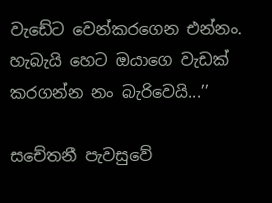වැඩේට වෙන්කරගෙන එන්නං. හැබැයි හෙට ඔයාගෙ වැඩක් කරගන්න නං බැරිවෙයි...’’

සචේතනී පැවසුවේ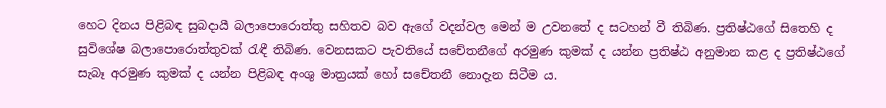හෙට දිනය පිළිබඳ සුබදායී බලාපොරොත්තු සහිතව බව ඇගේ වදන්වල මෙන් ම උවනතේ ද සටහන් වී තිබිණ. ප්‍රතිෂ්ඨගේ සිතෙහි ද සුවිශේෂ බලාපොරොත්තුවක් රැඳී තිබිණ. වෙනසකට පැවතියේ සචේතනීගේ අරමුණ කුමක් ද යන්න ප්‍රතිෂ්ඨ අනුමාන කළ ද ප්‍රතිෂ්ඨගේ සැබෑ අරමුණ කුමක් ද යන්න පිළිබඳ අංශු මාත්‍රයක් හෝ සචේතනී නොදැන සිටීම ය.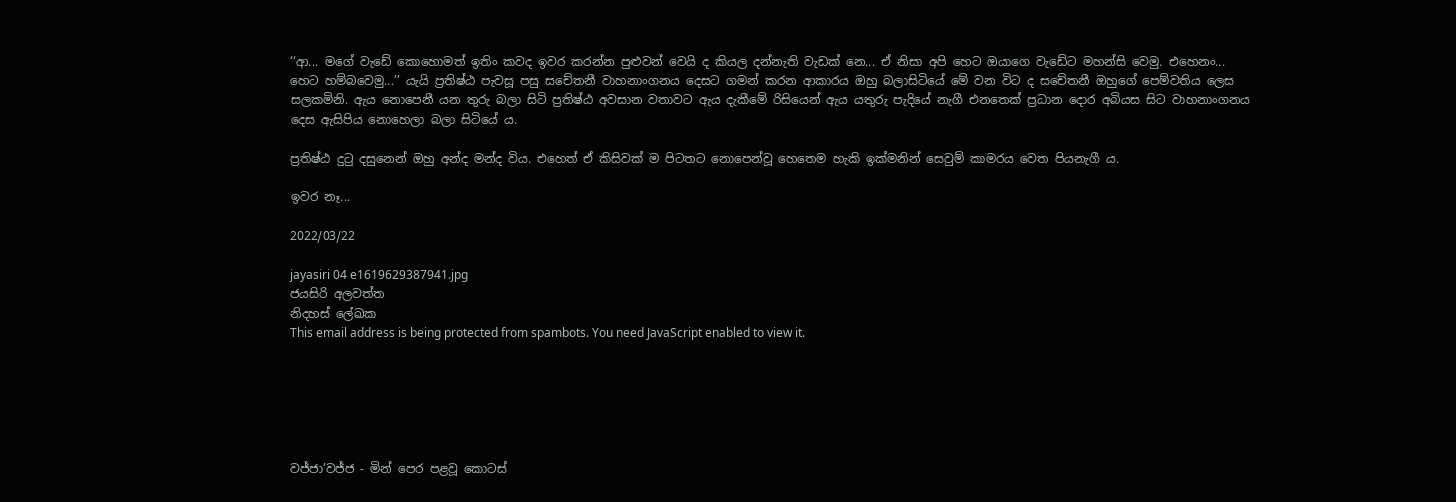‘‘ආ... මගේ වැඩේ කොහොමත් ඉතිං කවද ඉවර කරන්න පුළුවන් වෙයි ද කියල දන්නැති වැඩක් නෙ... ඒ නිසා අපි හෙට ඔයාගෙ වැඩේට මහන්සි වෙමු. එහෙනං... හෙට හම්බවෙමු...’’ යැයි ප්‍රතිෂ්ඨ පැවසූ පසු සචේතනී වාහනාංගනය දෙසට ගමන් කරන ආකාරය ඔහු බලාසිටියේ මේ වන විට ද සචේතනී ඔහුගේ පෙම්වතිය ලෙස සලකමිනි. ඇය නොපෙනී යන තුරු බලා සිටි ප්‍රතිෂ්ඨ අවසාන වතාවට ඇය දැකීමේ රිසියෙන් ඇය යතුරු පැදියේ නැගී එනතෙක් ප්‍රධාන දොර අබියස සිට වාහනාංගනය දෙස ඇසිපිය නොහෙලා බලා සිටියේ ය.

ප්‍රතිෂ්ඨ දුටු දසුනෙන් ඔහු අන්ද මන්ද විය. එහෙත් ඒ කිසිවක් ම පිටතට නොපෙන්වූ හෙතෙම හැකි ඉක්මනින් සෙවුම් කාමරය වෙත පියනැගී ය.

ඉවර නෑ...

2022/03/22

jayasiri 04 e1619629387941.jpg
ජයසිරි අලවත්ත
නිදහස් ලේඛක
This email address is being protected from spambots. You need JavaScript enabled to view it.






වජ්ජා’වජ්ජ - මින් පෙර පළවූ කොටස්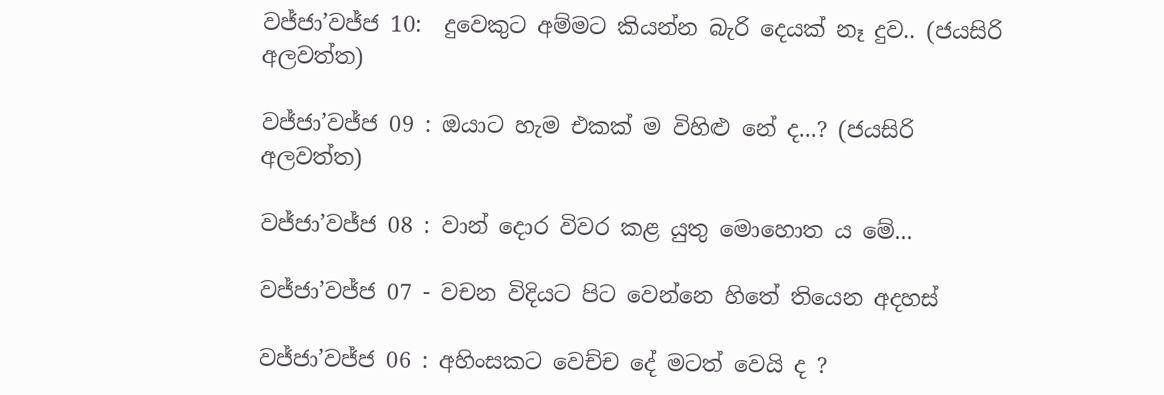වජ්ජා’වජ්ජ 10:  දුවෙකුට අම්මට කියන්න බැරි දෙයක් නෑ දුව.. (ජයසිරි අලවත්ත)

වජ්ජා’වජ්ජ 09 : ඔයාට හැම එකක් ම විහිළු නේ ද...? (ජයසිරි අලවත්ත)

වජ්ජා’වජ්ජ 08 : වාන් දොර විවර කළ යුතු මොහොත ය මේ...

වජ්ජා’වජ්ජ 07 - වචන විදියට පිට වෙන්නෙ හිතේ තියෙන අදහස්

වජ්ජා’වජ්ජ 06 : අහිංසකට වෙච්ච දේ මටත් වෙයි ද ?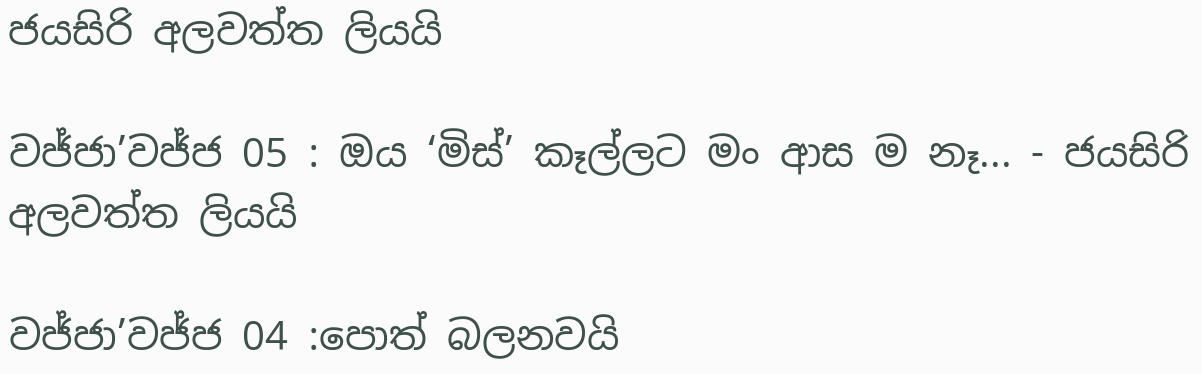ජයසිරි අලවත්ත ලියයි

වජ්ජා’වජ්ජ 05 : ඔය ‘මිස්’ කෑල්ලට මං ආස ම නෑ... - ජයසිරි අලවත්ත ලියයි

වජ්ජා’වජ්ජ 04 :පොත් බලනවයි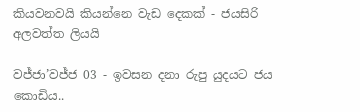කියවනවයි කියන්නෙ වැඩ දෙකක් - ජයසිරි අලවත්ත ලියයි

වජ්ජා’වජ්ජ 03 - ඉවසන දනා රුපු යුදයට ජය කොඩිය..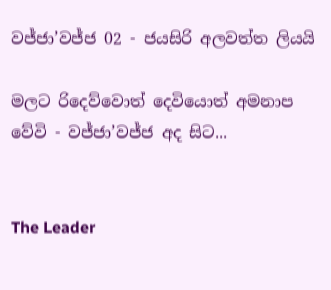වජ්ජා’වජ්ජ 02 - ජයසිරි අලවත්ත ලියයි

මලට රිදෙව්වොත් දෙවියොත් අමනාප වේවි - වජ්ජා’වජ්ජ අද සිට...


The Leader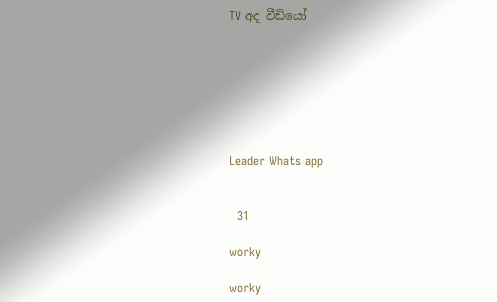TV අද වීඩියෝ







Leader Whats app


  31

worky

worky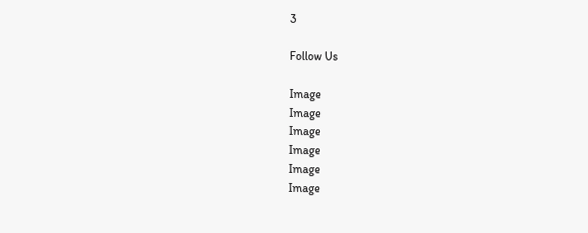3

Follow Us

Image
Image
Image
Image
Image
Image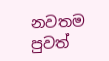නවතම පුවත්